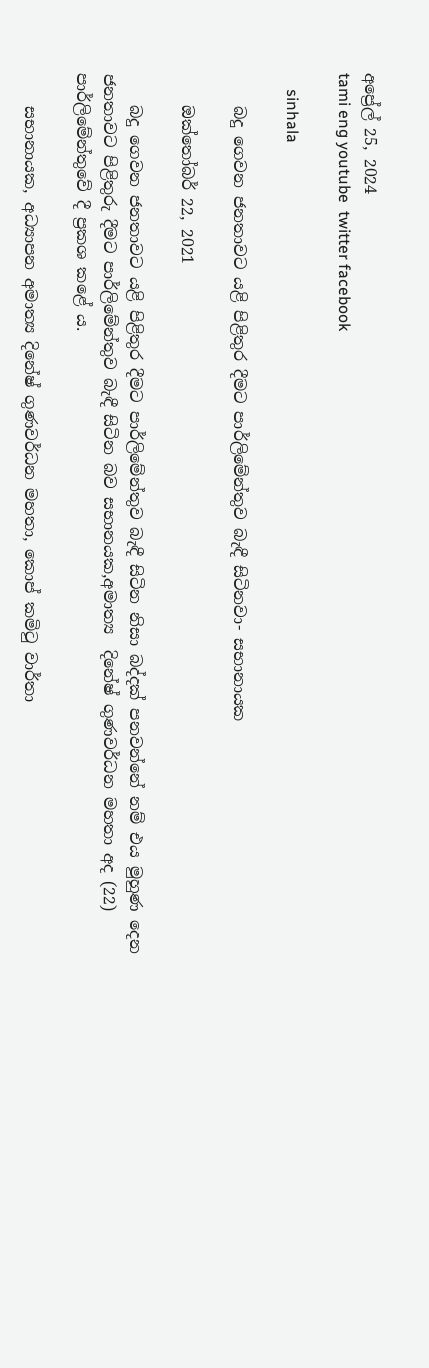අප්‍රේල් 25, 2024
tami eng youtube  twitter facebook

    sinhala

    බදු ගෙවන ජනතාවට යළි පිළිතුර දීමට පාර්ලිමේන්තුව බැඳී සිටිනවා- සභානායක

    ඔක්තෝබර් 22, 2021

    බදු ගෙවන ජනතාවට යළි පිළිතුර දීමට පාර්ලිමේන්තුව බැඳී සිටින නිසා බද්දක් පනවන්නේ නම් එය මුහුණ දෙන ජනතාවට පිළිතුරු දීමට පාර්ලිමේන්තුව බැඳී සිටින බව සභානයක,අමාත්‍ය  දිනේෂ් ගුණවර්ධන මහතා අද (22) පාර්ලිමේන්තුවේ දී ප්‍රකශ කළේ ය.

    සභානායක, අධ්‍යාපන අමාත්‍ය දිනේෂ් ගුණවර්ධන මහතා, කොප් කමිටු වාර්තා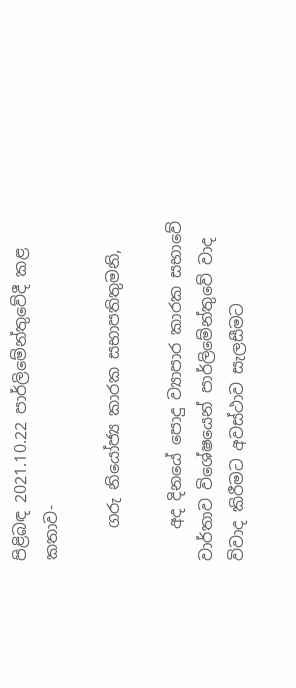පිළිබඳ 2021.10.22 පාර්ලිමේන්තුවේදී කළ කතාව-

    ගරු නියෝජ්‍ය කාරක සභාපතිතුමනි,

    අද දිනයේ පොදු ව්‍යාපාර කාරක සභාවේ වාර්තාව විශේෂයෙන් පාර්ලිමේන්තුවේ වාද විවාද කිරීමට අවස්ථාව සැලසීමට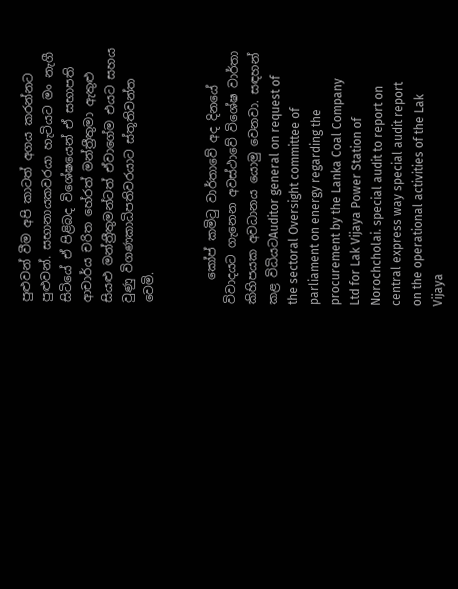පුළුවන් වීම අපි කාටත් අගය කරන්නට පුළුවන්. සභානායකවරයා හැටියට මං නැගී සිටියේ ඒ පිළිබද විශේෂයෙන් ඒ සභාපති ආචාර්ය චරිත හේරත් මන්ත්‍රීතුමා ඇතුළු සියළු මන්ත්‍රීතුමන්ටත් ඒවාගේම එයට සහය වුණු විගණකාධිපතිවරයාට ස්තූතිවන්ත වෙමි.


    කෝප් කමිටු වාර්තාවේ අද දිනයේ විවාදයට ගැනෙන අවස්ථාවේ විශේෂ වාර්තා කිහිපයක අවධානය යොමු වෙනවා. සඳහන් කළ විධියටAuditor general on request of the sectoral Oversight committee of parliament on energy regarding the procurement by the Lanka Coal Company Ltd for Lak Vijaya Power Station of Norochcholai. special audit to report on central express way special audit report on the operational activities of the Lak Vijaya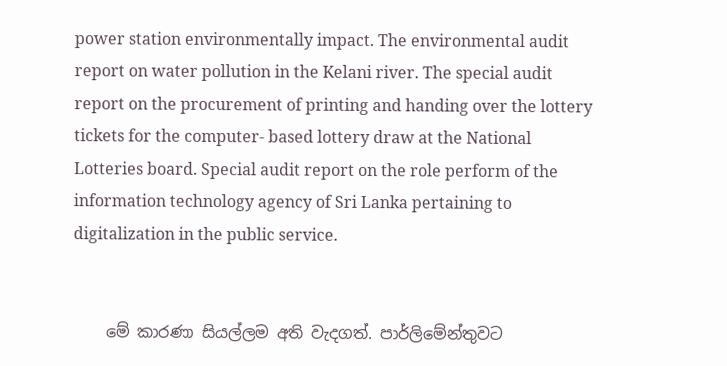power station environmentally impact. The environmental audit report on water pollution in the Kelani river. The special audit report on the procurement of printing and handing over the lottery tickets for the computer- based lottery draw at the National Lotteries board. Special audit report on the role perform of the information technology agency of Sri Lanka pertaining to digitalization in the public service.


    මේ කාරණා සියල්ලම අති වැදගත්. පාර්ලිමේන්තුවට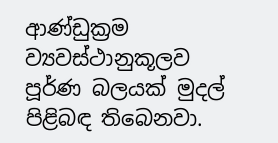ආණ්ඩුක්‍රම ව්‍යවස්ථානුකූලව පූර්ණ බලයක් මුදල් පිළිබඳ තිබෙනවා.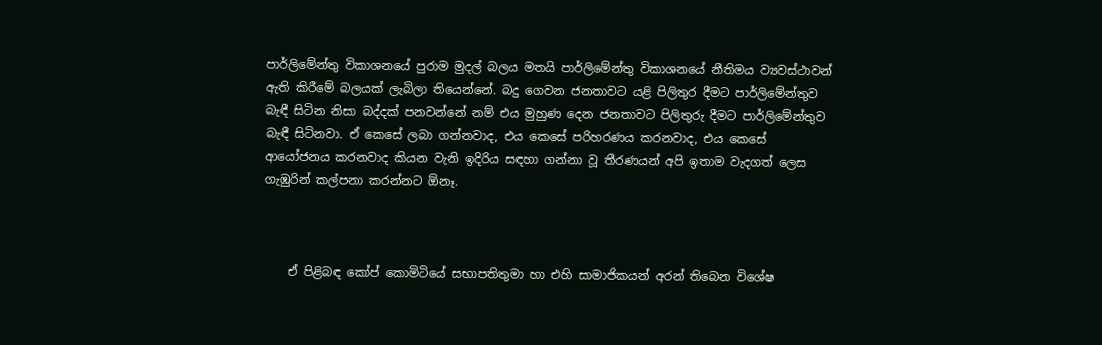පාර්ලිමේන්තු විකාශනයේ පුරාම මුදල් බලය මතයි පාර්ලිමේන්තු විකාශනයේ නීතිමය ව්‍යවස්ථාවන් ඇති කිරීමේ බලයක් ලැබිලා තියෙන්නේ. බදු ගෙවන ජනතාවට යළි පිලිතුර දීමට පාර්ලිමේන්තුව බැඳී සිටින නිසා බද්දක් පනවන්නේ නම් එය මුහුණ දෙන ජනතාවට පිලිතුරු දීමට පාර්ලිමේන්තුව බැඳී සිටිනවා. ඒ කෙසේ ලබා ගන්නවාද, එය කෙසේ පරිහරණය කරනවාද, එය කෙසේ ආයෝජනය කරනවාද කියන වැනි ඉදිරිය සඳහා ගන්නා වූ තීරණයන් අපි ඉතාම වැදගත් ලෙස ගැඹුරින් කල්පනා කරන්නට ඕනෑ.



    ඒ පිළිබඳ කෝප් කොමිටියේ සභාපතිතුමා හා එහි සාමාජිකයන් අරන් තිබෙන විශේෂ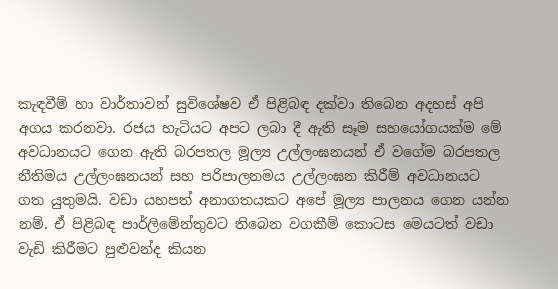කැඳවීම් හා වාර්තාවන් සුවිශේෂව ඒ පිළිබඳ දක්වා තිබෙන අදහස් අපි අගය කරනවා. රජය හැටියට අපට ලබා දී ඇති සෑම සහයෝගයක්ම මේ අවධානයට ගෙන ඇති බරපතල මූල්‍ය උල්ලංඝනයන් ඒ වගේම බරපතල නීතිමය උල්ලංඝනයන් සහ පරිපාලනමය උල්ලංඝන කිරීම් අවධානයට ගත යුතුමයි. වඩා යහපත් අනාගතයකට අපේ මූල්‍ය පාලනය ගෙන යන්න නම්. ඒ පිළිබඳ පාර්ලිමේන්තුවට තිබෙන වගකීම් කොටස මෙයටත් වඩා වැඩි කිරීමට පුළුවන්ද කියන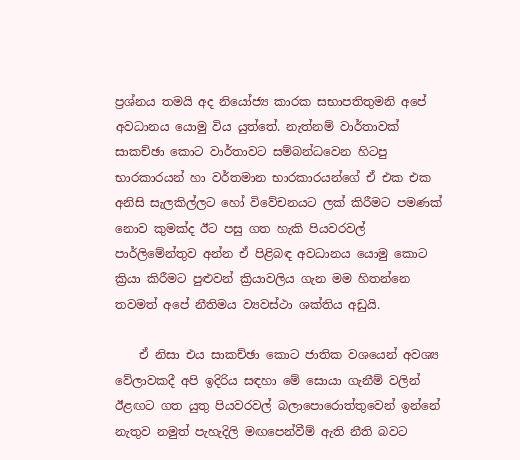ප්‍රශ්නය තමයි අද නියෝජ්‍ය කාරක සභාපතිතුමනි අපේ අවධානය යොමු විය යුත්තේ. නැත්නම් වාර්තාවක් සාකච්ඡා කොට වාර්තාවට සම්බන්ධවෙන හිටපු භාරකාරයන් හා වර්තමාන භාරකාරයන්ගේ ඒ එක එක අනිසි සැලකිල්ලට හෝ විවේචනයට ලක් කිරීමට පමණක් නොව කුමක්ද ඊට පසු ගත හැකි පියවරවල් පාර්ලිමේන්තුව අන්න ඒ පිළිබඳ අවධානය යොමු කොට ක්‍රියා කිරීමට පුළුවන් ක්‍රියාවලිය ගැන මම හිතන්නෙ තවමත් අපේ නීතිමය ව්‍යවස්ථා ශක්තිය අඩුයි.

    ඒ නිසා එය සාකච්ඡා කොට ජාතික වශයෙන් අවශ්‍ය වේලාවකදී අපි ඉදිරිය සඳහා මේ සොයා ගැනීම් වලින් ඊළඟට ගත යුතු පියවරවල් බලාපොරොත්තුවෙන් ඉන්නේ නැතුව නමුත් පැහැදිලි මඟපෙන්වීම් ඇති නීති බවට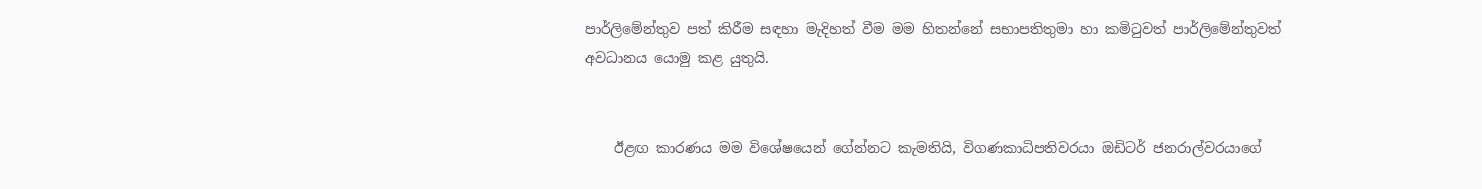පාර්ලිමේන්තුව පත් කිරීම සඳහා මැදිහත් වීම මම හිතන්නේ සභාපතිතුමා හා කමිටුවත් පාර්ලිමේන්තුවත් අවධානය යොමු කළ යුතුයි.


    ඊළඟ කාරණය මම විශේෂයෙන් ගේන්නට කැමතියි, විගණකාධිපතිවරයා ඔඩිටර් ජනරාල්වරයාගේ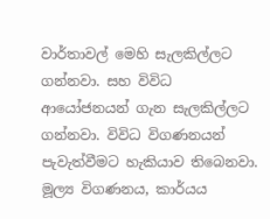වාර්තාවල් මෙහි සැලකිල්ලට ගන්නවා. සහ විවිධ ආයෝජනයන් ගැන සැලකිල්ලට ගන්නවා. විවිධ විගණනයන් පැවැත්වීමට හැකියාව තිබෙනවා. මූල්‍ය විගණනය, කාර්යය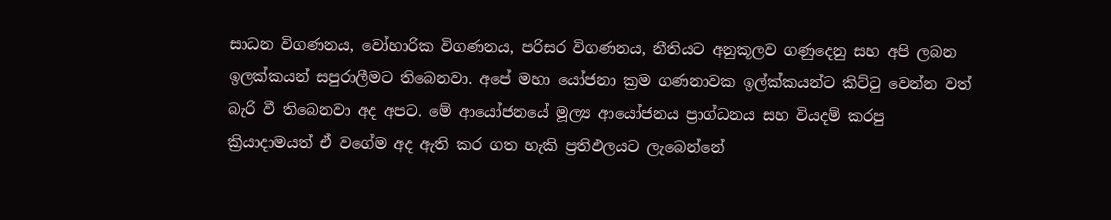සාධන විගණනය, වෝහාරික විගණනය, පරිසර විගණනය, නීතියට අනුකූලව ගණුදෙනු සහ අපි ලබන ඉලක්කයන් සපුරාලීමට තිබෙනවා. අපේ මහා යෝජනා ක්‍රම ගණනාවක ඉල්ක්කයන්ට කිට්ටු වෙන්න වත් බැරි වී තිබෙනවා අද අපට. මේ ආයෝජනයේ මූල්‍ය ආයෝජනය ප්‍රාග්ධනය සහ වියදම් කරපු ක්‍රියාදාමයත් ඒ වගේම අද ඇති කර ගත හැකි ප්‍රතිඵලයට ලැබෙන්නේ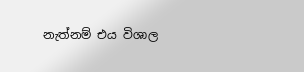නැත්නම් එය විශාල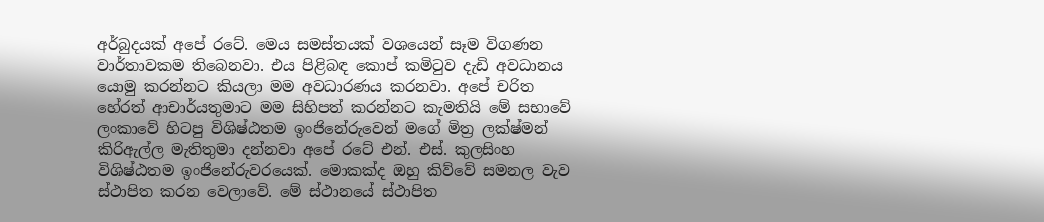අර්බුදයක් අපේ රටේ. මෙය සමස්තයක් වශයෙන් සෑම විගණන වාර්තාවකම තිබෙනවා. එය පිළිබඳ කොප් කමිටුව දැඩි අවධානය යොමු කරන්නට කියලා මම අවධාරණය කරනවා. අපේ චරිත හේරත් ආචාර්යතුමාට මම සිහිපත් කරන්නට කැමතියි මේ සභාවේ ලංකාවේ හිටපු විශිෂ්ඨතම ඉංජිනේරුවෙන් මගේ මිත්‍ර ලක්ෂ්මන් කිරිඇල්ල මැතිතුමා දන්නවා අපේ රටේ එන්. එස්. කුලසිංහ විශිෂ්ඨතම ඉංජිනේරුවරයෙක්. මොකක්ද ඔහු කිව්වේ සමනල වැව ස්ථාපිත කරන වෙලාවේ. මේ ස්ථානයේ ස්ථාපිත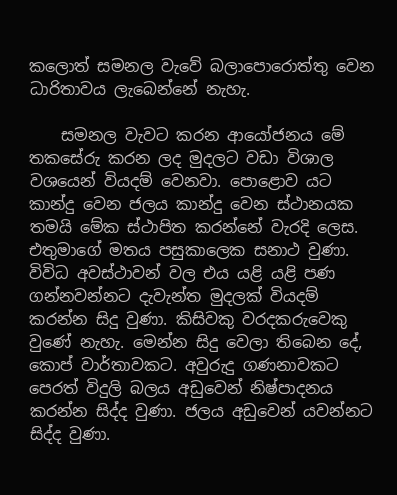කලොත් සමනල වැවේ බලාපොරොත්තු වෙන ධාරිතාවය ලැබෙන්නේ නැහැ.

    සමනල වැවට කරන ආයෝජනය මේ තකසේරු කරන ලද මුදලට වඩා විශාල වශයෙන් වියදම් වෙනවා. පොළොව යට කාන්දු වෙන ජලය කාන්දු වෙන ස්ථානයක තමයි මේක ස්ථාපිත කරන්නේ වැරදි ලෙස. එතුමාගේ මතය පසුකාලෙක සනාථ වුණා. විවිධ අවස්ථාවන් වල එය යළි යළි පණ ගන්නවන්නට දැවැන්ත මුදලක් වියදම් කරන්න සිදු වුණා. කිසිවකු වරදකරුවෙකු වුණේ නැහැ. මෙන්න සිදු වෙලා තිබෙන දේ, කොප් වාර්තාවකට. අවුරුදු ගණනාවකට පෙරත් විදුලි බලය අඩුවෙන් නිෂ්පාදනය කරන්න සිද්ද වුණා. ජලය අඩුවෙන් යවන්නට සිද්ද වුණා.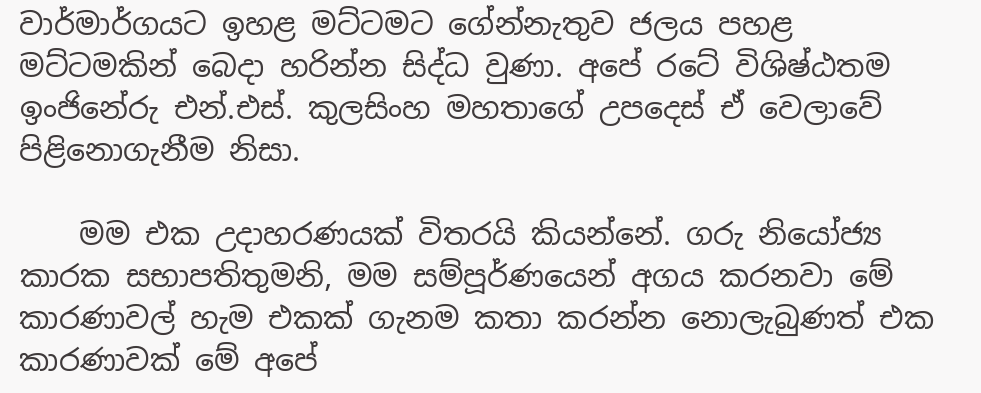වාර්මාර්ගයට ඉහළ මට්ටමට ගේන්නැතුව ජලය පහළ මට්ටමකින් බෙදා හරින්න සිද්ධ වුණා. අපේ රටේ විශිෂ්ඨතම ඉංජිනේරු එන්.එස්. කුලසිංහ මහතාගේ උපදෙස් ඒ වෙලාවේ පිළිනොගැනීම නිසා.

    මම එක උදාහරණයක් විතරයි කියන්නේ. ගරු නියෝජ්‍ය කාරක සභාපතිතුමනි, මම සම්පූර්ණයෙන් අගය කරනවා මේ කාරණාවල් හැම එකක් ගැනම කතා කරන්න නොලැබුණත් එක කාරණාවක් මේ අපේ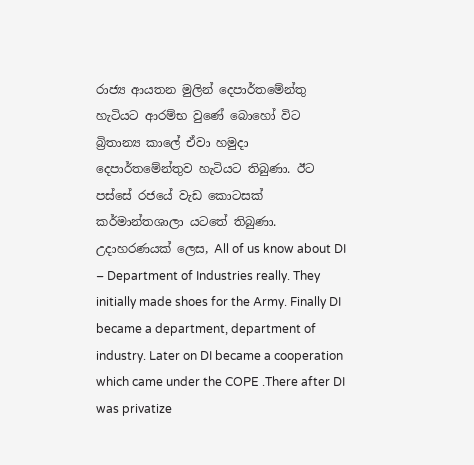රාජ්‍ය ආයතන මුලින් දෙපාර්තමේන්තු හැටියට ආරම්භ වුණේ බොහෝ විට බ්‍රිතාන්‍ය කාලේ ඒවා හමුදා දෙපාර්තමේන්තුව හැටියට තිබුණා. ඊට පස්සේ රජයේ වැඩ කොටසක් කර්මාන්තශාලා යටතේ තිබුණා. උදාහරණයක් ලෙස, All of us know about DI – Department of Industries really. They initially made shoes for the Army. Finally DI became a department, department of industry. Later on DI became a cooperation which came under the COPE .There after DI was privatize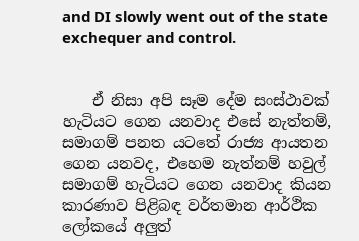and DI slowly went out of the state exchequer and control.


    ඒ නිසා අපි සෑම දේම සංස්ථාවක් හැටියට ගෙන යනවාද එසේ නැත්තම්, සමාගම් පනත යටතේ රාජ්‍ය ආයතන ගෙන යනවද, එහෙම නැත්නම් හවුල් සමාගම් හැටියට ගෙන යනවාද කියන කාරණාව පිළිබඳ වර්තමාන ආර්ථික ලෝකයේ අලුත්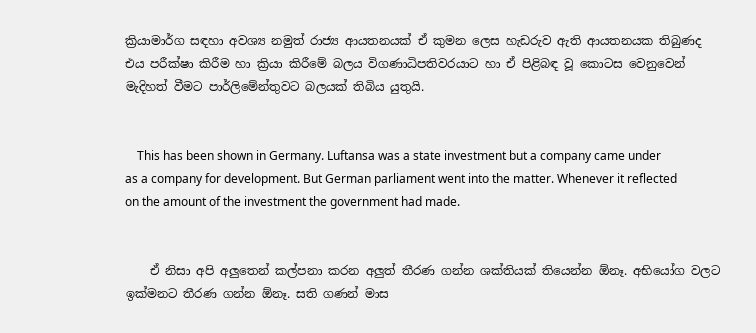ක්‍රියාමාර්ග සඳහා අවශ්‍ය නමුත් රාජ්‍ය ආයතනයක් ඒ කුමන ලෙස හැඩරුව ඇති ආයතනයක තිබුණද එය පරීක්ෂා කිරීම හා ක්‍රියා කිරීමේ බලය විගණාධිපතිවරයාට හා ඒ පිළිබඳ වූ කොටස වෙනුවෙන් මැදිහත් වීමට පාර්ලිමේන්තුවට බලයක් තිබිය යුතුයි.


    This has been shown in Germany. Luftansa was a state investment but a company came under as a company for development. But German parliament went into the matter. Whenever it reflected on the amount of the investment the government had made.


    ඒ නිසා අපි අලුතෙන් කල්පනා කරන අලුත් තීරණ ගන්න ශක්තියක් තියෙන්න ඕනෑ. අභියෝග වලට ඉක්මනට තීරණ ගන්න ඕනෑ. සති ගණන් මාස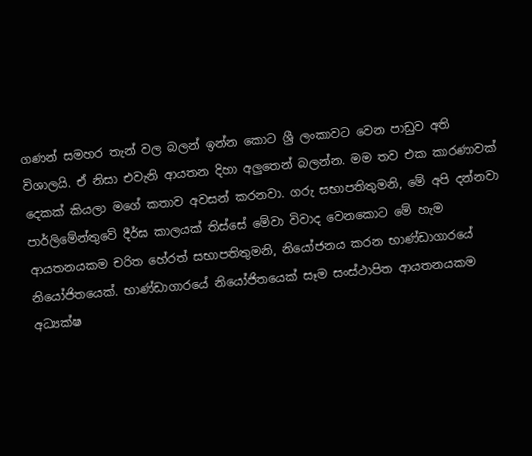ගණන් සමහර තැන් වල බලන් ඉන්න කොට ශ්‍රී ලංකාවට වෙන පාඩුව අති විශාලයි. ඒ නිසා එවැනි ආයතන දිහා අලුතෙන් බලන්න. මම තව එක කාරණාවක් දෙකක් කියලා මගේ කතාව අවසන් කරනවා. ගරු සභාපතිතුමනි, මේ අපි දන්නවා පාර්ලිමේන්තුවේ දීර්ඝ කාලයක් තිස්සේ මේවා විවාද වෙනකොට මේ හැම ආයතනයකම චරිත හේරත් සභාපතිතුමනි, නියෝජනය කරන භාණ්ඩාගාරයේ නියෝජිතයෙක්. භාණ්ඩාගාරයේ නියෝජිතයෙක් සෑම සංස්ථාපිත ආයතනයකම අධ්‍යක්ෂ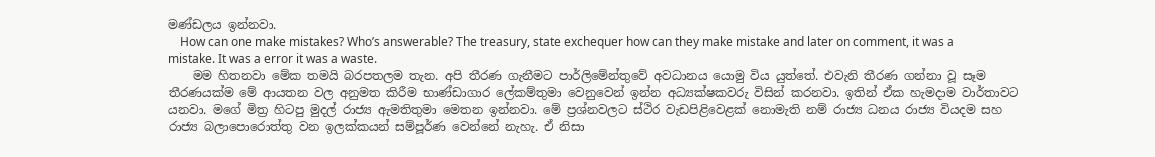මණ්ඩලය ඉන්නවා.
    How can one make mistakes? Who’s answerable? The treasury, state exchequer how can they make mistake and later on comment, it was a mistake. It was a error it was a waste.
    මම හිතනවා මේක තමයි බරපතලම තැන. අපි තීරණ ගැනීමට පාර්ලිමේන්තුවේ අවධානය යොමු විය යුත්තේ. එවැනි තීරණ ගන්නා වූ සෑම තීරණයක්ම මේ ආයතන වල අනුමත කිරීම භාණ්ඩාගාර ලේකම්තුමා වෙනුවෙන් ඉන්න අධ්‍යක්ෂකවරු විසින් කරනවා. ඉතින් ඒක හැමදාම වාර්තාවට යනවා. මගේ මිත්‍ර හිටපු මුදල් රාජ්‍ය ඇමතිතුමා මෙතන ඉන්නවා. මේ ප්‍රශ්නවලට ස්ථිර වැඩපිළිවෙළක් නොමැති නම් රාජ්‍ය ධනය රාජ්‍ය වියදම සහ රාජ්‍ය බලාපොරොත්තු වන ඉලක්කයන් සම්පූර්ණ වෙන්නේ නැහැ. ඒ නිසා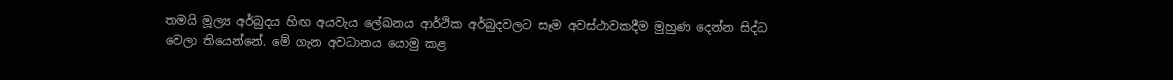තමයි මූල්‍ය අර්බුදය හිඟ අයවැය ලේඛනය ආර්ථික අර්බුදවලට සෑම අවස්ථාවකදීම මුහුණ දෙන්න සිද්ධ වෙලා තියෙන්නේ. මේ ගැන අවධානය යොමු කළ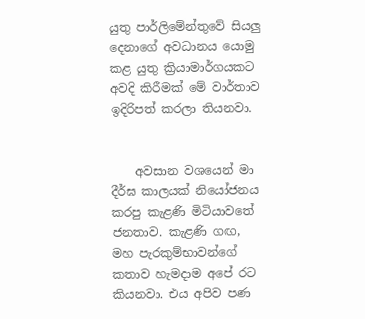යුතු පාර්ලිමේන්තුවේ සියලු දෙනාගේ අවධානය යොමු කළ යුතු ක්‍රියාමාර්ගයකට අවදි කිරීමක් මේ වාර්තාව ඉදිරිපත් කරලා තියනවා.


    අවසාන වශයෙන් මා දීර්ඝ කාලයක් නියෝජනය කරපු කැළණි මිටියාවතේ ජනතාව. කැළණි ගඟ, මහ පැරකුම්භාවන්ගේ කතාව හැමදාම අපේ රට කියනවා. එය අපිව පණ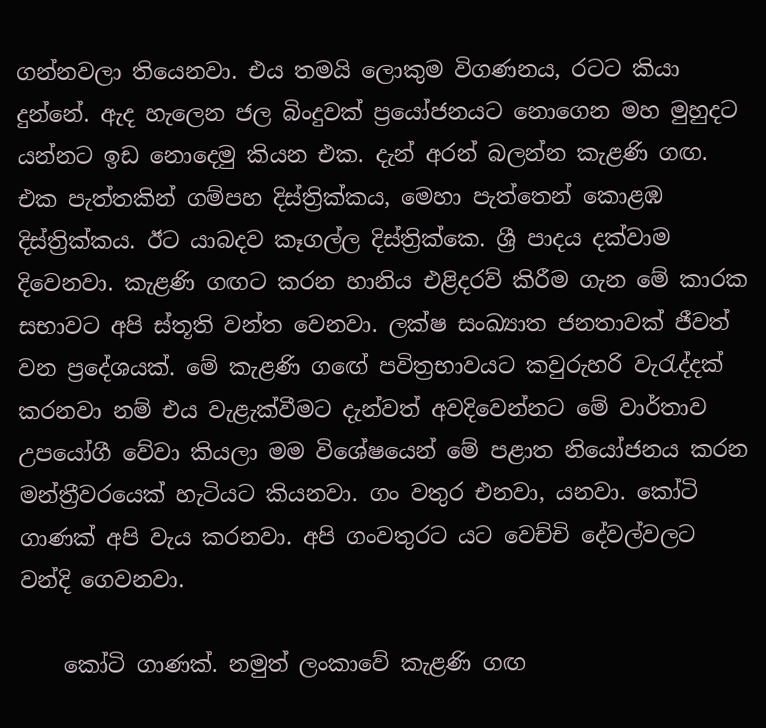ගන්නවලා තියෙනවා. එය තමයි ලොකුම විගණනය, රටට කියා දුන්නේ. ඇද හැලෙන ජල බිංදුවක් ප්‍රයෝජනයට නොගෙන මහ මුහුදට යන්නට ඉඩ නොදෙමු කියන එක. දැන් අරන් බලන්න කැළණි ගඟ. එක පැත්තකින් ගම්පහ දිස්ත්‍රික්කය, මෙහා පැත්තෙන් කොළඹ දිස්ත්‍රික්කය. ඊට යාබදව කෑගල්ල දිස්ත්‍රික්කෙ. ශ්‍රී පාදය දක්වාම දිවෙනවා. කැළණි ගඟට කරන හානිය එළිදරව් කිරීම ගැන මේ කාරක සභාවට අපි ස්තූති වන්ත වෙනවා. ලක්ෂ සංඛ්‍යාත ජනතාවක් ජීවත් වන ප්‍රදේශයක්. මේ කැළණි ගඟේ පවිත්‍රභාවයට කවුරුහරි වැරැද්දක් කරනවා නම් එය වැළැක්වීමට දැන්වත් අවදිවෙන්නට මේ වාර්තාව උපයෝගී වේවා කියලා මම විශේෂයෙන් මේ පළාත නියෝජනය කරන මන්ත්‍රීවරයෙක් හැටියට කියනවා. ගං වතුර එනවා, යනවා. කෝටි ගාණක් අපි වැය කරනවා. අපි ගංවතුරට යට වෙච්චි දේවල්වලට වන්දි ගෙවනවා.

    කෝටි ගාණක්. නමුත් ලංකාවේ කැළණි ගඟ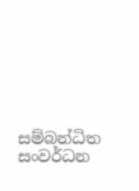සම්බන්ධිත සංවර්ධන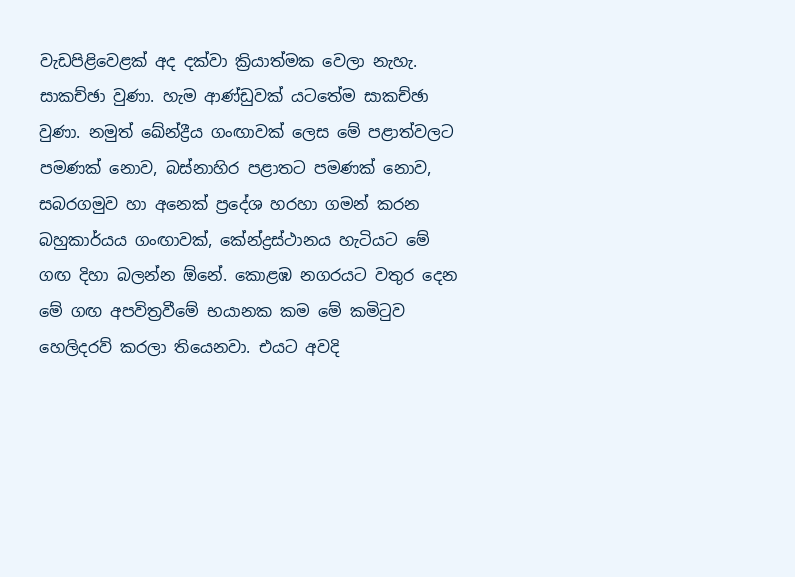වැඩපිළිවෙළක් අද දක්වා ක්‍රියාත්මක වෙලා නැහැ. සාකච්ඡා වුණා. හැම ආණ්ඩුවක් යටතේම සාකච්ඡා වුණා. නමුත් ඛේන්ද්‍රීය ගංඟාවක් ලෙස මේ පළාත්වලට පමණක් නොව, බස්නාහිර පළාතට පමණක් නොව, සබරගමුව හා අනෙක් ප්‍රදේශ හරහා ගමන් කරන බහුකාර්යය ගංඟාවක්, කේන්ද්‍රස්ථානය හැටියට මේ ගඟ දිහා බලන්න ඕනේ. කොළඹ නගරයට වතුර දෙන මේ ගඟ අපවිත්‍රවීමේ භයානක කම මේ කමිටුව හෙලිදරව් කරලා තියෙනවා. එයට අවදි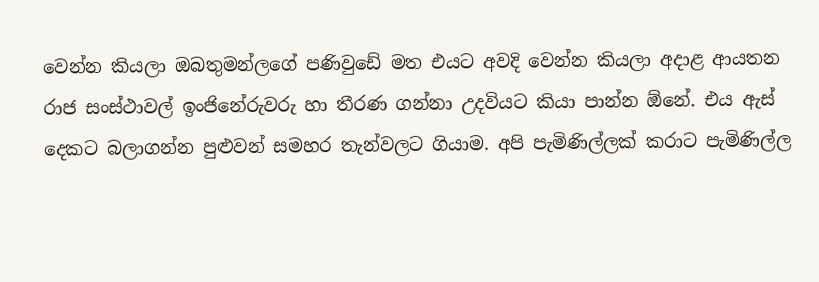වෙන්න කියලා ඔබතුමන්ලගේ පණිවුඩේ මත එයට අවදි වෙන්න කියලා අදාළ ආයතන රාජ සංස්ථාවල් ඉංජිනේරුවරු හා තීරණ ගන්නා උදවියට කියා පාන්න ඕනේ. එය ඇස් දෙකට බලාගන්න පුළුවන් සමහර තැන්වලට ගියාම. අපි පැමිණිල්ලක් කරාට පැමිණිල්ල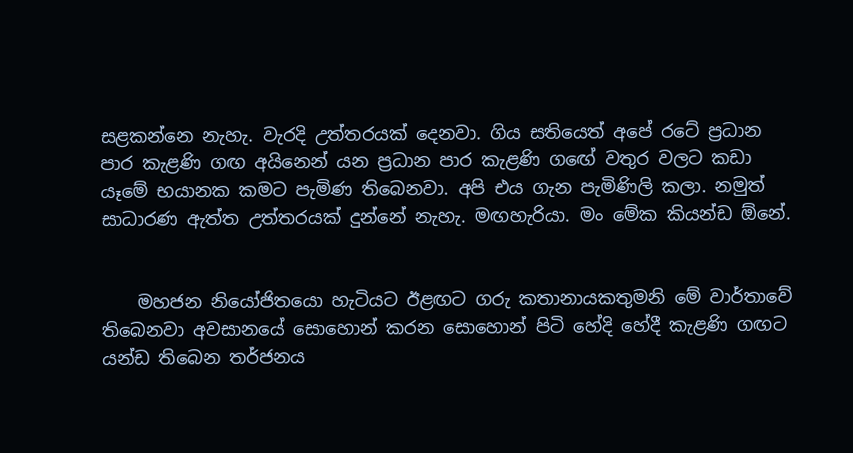සළකන්නෙ නැහැ. වැරදි උත්තරයක් දෙනවා. ගිය සතියෙත් අපේ රටේ ප්‍රධාන පාර කැළණි ගඟ අයිනෙන් යන ප්‍රධාන පාර කැළණි ගඟේ වතුර වලට කඩා යෑමේ භයානක කමට පැමිණ තිබෙනවා. අපි එය ගැන පැමිණිලි කලා. නමුත් සාධාරණ ඇත්ත උත්තරයක් දුන්නේ නැහැ. මඟහැරියා. මං මේක කියන්ඩ ඕනේ.


    මහජන නියෝජිතයො හැටියට ඊළඟට ගරු කතානායකතුමනි මේ වාර්තාවේ තිබෙනවා අවසානයේ සොහොන් කරන සොහොන් පිටි හේදි හේදී කැළණි ගඟට යන්ඩ තිබෙන තර්ජනය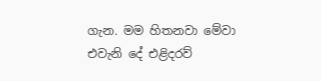ගැන. මම හිතනවා මේවා එවැනි දේ එළිදරව්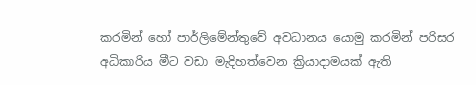කරමින් හෝ පාර්ලිමේන්තුවේ අවධානය යොමු කරමින් පරිසර අධිකාරිය මීට වඩා මැදිහත්වෙන ක්‍රියාදාමයක් ඇති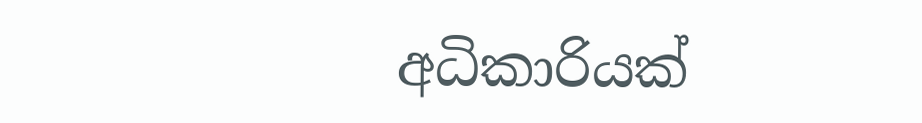අධිකාරියක්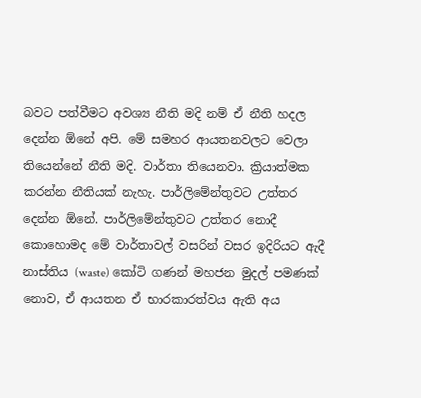බවට පත්වීමට අවශ්‍ය නීති මදි නම් ඒ නීති හදල දෙන්න ඕනේ අපි. මේ සමහර ආයතනවලට වෙලා තියෙන්නේ නීති මදි. වාර්තා තියෙනවා. ක්‍රියාත්මක කරන්න නීතියක් නැහැ. පාර්ලිමේන්තුවට උත්තර දෙන්න ඕනේ. පාර්ලිමේන්තුවට උත්තර නොදී කොහොමද මේ වාර්තාවල් වසරින් වසර ඉදිරියට ඇදී නාස්තිය (waste) කෝටි ගණන් මහජන මුදල් පමණක් නොව, ඒ ආයතන ඒ භාරකාරත්වය ඇති අය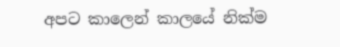අපට කාලෙන් කාලයේ නික්ම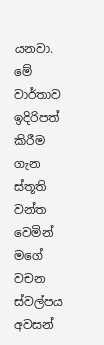යනවා. මේ වාර්තාව ඉදිරිපත් කිරීම ගැන ස්තූති වන්ත වෙමින් මගේ වචන ස්වල්පය අවසන්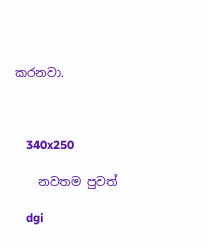කරනවා.



    340x250

    නවතම පුවත්

    dgi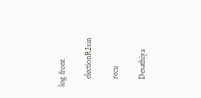log front

    electionR2sin

    recu

    Desathiya